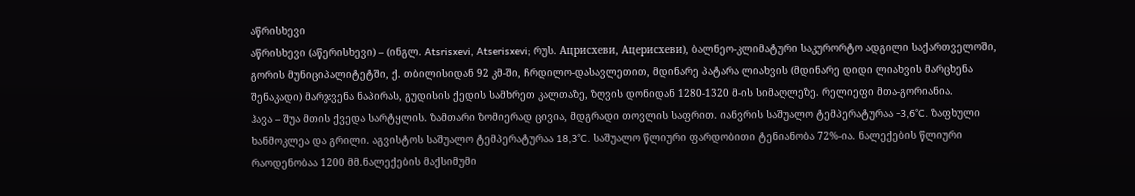აწრისხევი
აწრისხევი (აწერისხევი) – (ინგლ. Atsrisxevi, Atserisxevi; რუს. Ацрисхеви, Ацерисхеви), ბალნეო-კლიმატური საკურორტო ადგილი საქართველოში, გორის მუნიციპალიტეტში, ქ. თბილისიდან 92 კმ-ში, ჩრდილო-დასავლეთით, მდინარე პატარა ლიახვის (მდინარე დიდი ლიახვის მარცხენა შენაკადი) მარჯვენა ნაპირას, გუდისის ქედის სამხრეთ კალთაზე, ზღვის დონიდან 1280-1320 მ-ის სიმაღლეზე. რელიეფი მთა-გორიანია.
ჰავა – შუა მთის ქვედა სარტყლის. ზამთარი ზომიერად ცივია, მდგრადი თოვლის საფრით. იანვრის საშუალო ტემპერატურაა -3,6°C. ზაფხული ხანმოკლეა და გრილი. აგვისტოს საშუალო ტემპერატურაა 18,3°C. საშუალო წლიური ფარდობითი ტენიანობა 72%-ია. ნალექების წლიური რაოდენობაა 1200 მმ.ნალექების მაქსიმუმი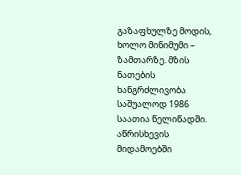გაზაფხულზე მოდის, ხოლო მინიმუმი – ზამთარზე. მზის ნათების ხანგრძლივობა საშუალოდ 1986 საათია წელიწადში.
აწრისხევის მიდამოებში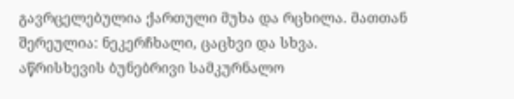გავრცელებულია ქართული მუხა და რცხილა. მათთან შერეულია: ნეკერჩხალი, ცაცხვი და სხვა.
აწრისხევის ბუნებრივი სამკურნალო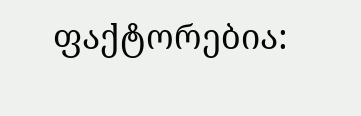ფაქტორებია: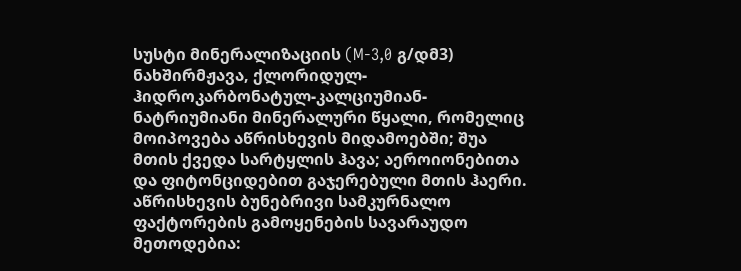სუსტი მინერალიზაციის (M-3,0 გ/დმ3) ნახშირმჟავა, ქლორიდულ-ჰიდროკარბონატულ-კალციუმიან-ნატრიუმიანი მინერალური წყალი, რომელიც მოიპოვება აწრისხევის მიდამოებში; შუა მთის ქვედა სარტყლის ჰავა; აეროიონებითა და ფიტონციდებით გაჯერებული მთის ჰაერი.
აწრისხევის ბუნებრივი სამკურნალო ფაქტორების გამოყენების სავარაუდო მეთოდებია: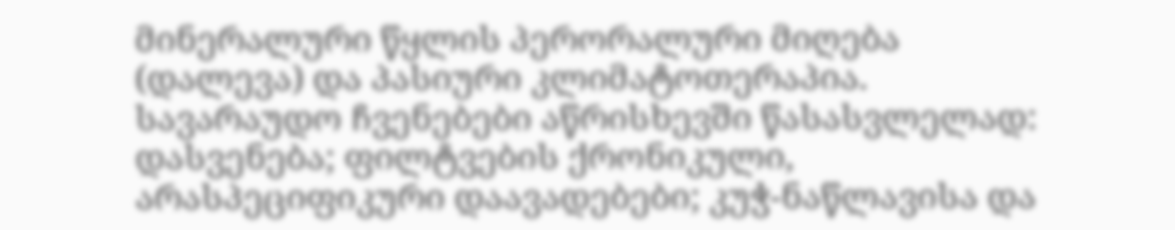მინერალური წყლის პერორალური მიღება (დალევა) და პასიური კლიმატოთერაპია.
სავარაუდო ჩვენებები აწრისხევში წასასვლელად: დასვენება; ფილტვების ქრონიკული, არასპეციფიკური დაავადებები; კუჭ-ნაწლავისა და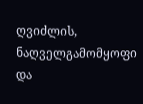ღვიძლის, ნაღველგამომყოფი და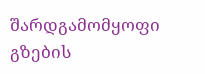შარდგამომყოფი გზების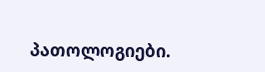პათოლოგიები.